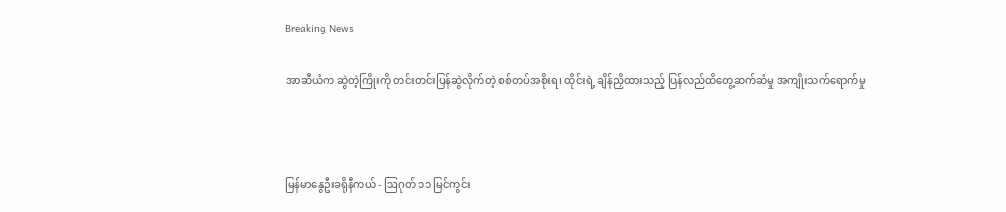Breaking News

အာဆီယံက ဆွဲတဲ့ကြိုးကို တင်းတင်းပြန်ဆွဲလိုက်တဲ့ စစ်တပ်အစိုးရ၊ ထိုင်းရဲ့ ချိန်ညှိထားသည့် ပြန်လည်ထိတွေ့ဆက်ဆံမှု အကျိုးသက်ရောက်မှု



မြန်မာနွေဦးခရိုနီကယ် - ဩဂုတ် ၁၁ မြင်ကွင်း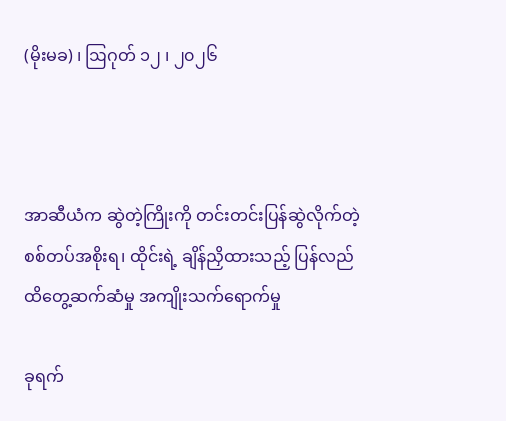(မိုးမခ) ၊ ဩဂုတ် ၁၂ ၊ ၂၀၂၆



အာဆီယံက ဆွဲတဲ့ကြိုးကို တင်းတင်းပြန်ဆွဲလိုက်တဲ့ စစ်တပ်အစိုးရ၊ ထိုင်းရဲ့ ချိန်ညှိထားသည့် ပြန်လည်ထိတွေ့ဆက်ဆံမှု အကျိုးသက်ရောက်မှု

ခုရက်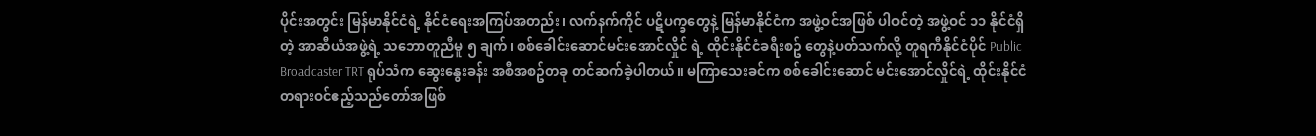ပိုင်းအတွင်း မြန်မာနိုင်ငံရဲ့ နိုင်ငံရေးအကြပ်အတည်း၊ လက်နက်ကိုင် ပဋိပက္ခတွေနဲ့ မြန်မာနိုင်ငံက အဖွဲ့ဝင်အဖြစ် ပါဝင်တဲ့ အဖွဲ့ဝင် ၁၁ နိုင်ငံရှိတဲ့ အာဆီယံအဖွဲ့ရဲ့ သဘောတူညီမူ ၅ ချက်၊ စစ်ခေါင်းဆောင်မင်းအောင်လှိုင် ရဲ့ ထိုင်းနိုင်ငံခရီးစဥ် တွေနဲ့ပတ်သက်လို့ တူရကီနိုင်ငံပိုင် Public Broadcaster TRT ရုပ်သံက ဆွေးနွေးခန်း အစီအစဥ်တခု တင်ဆက်ခဲ့ပါတယ်။ မကြာသေးခင်က စစ်ခေါင်းဆောင် မင်းအောင်လှိုင်ရဲ့ ထိုင်းနိုင်ငံ တရားဝင်ဧည့်သည်တော်အဖြစ်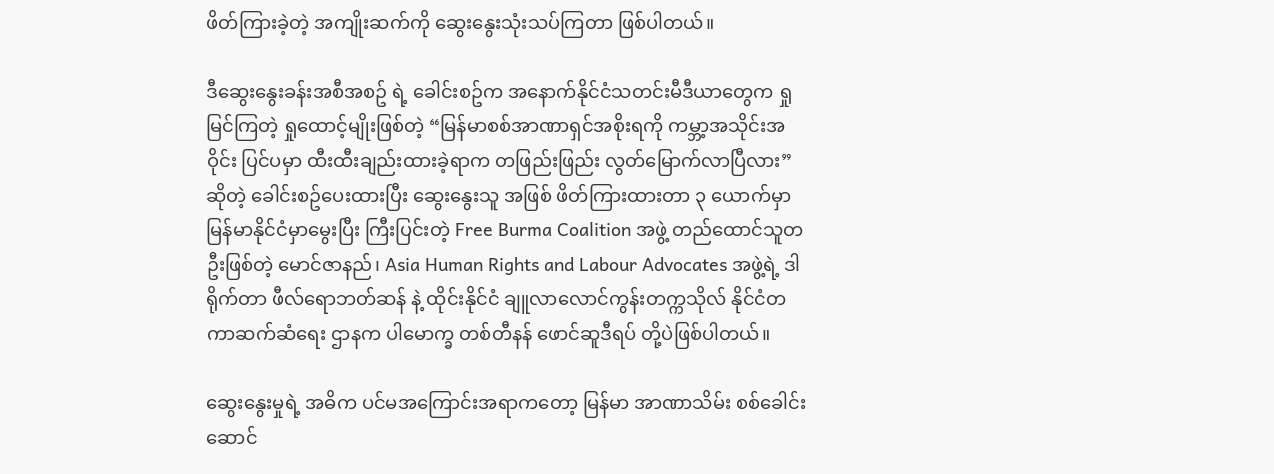ဖိတ်ကြားခဲ့တဲ့ အကျိုးဆက်ကို ဆွေးနွေးသုံးသပ်ကြတာ ဖြစ်ပါတယ်။

ဒီဆွေးနွေးခန်းအစီအစဥ် ရဲ့ ခေါင်းစဥ်က အနောက်နိုင်ငံသတင်းမီဒီယာတွေက ရှုမြင်ကြတဲ့ ရှုထောင့်မျိုးဖြစ်တဲ့ “မြန်မာစစ်အာဏာရှင်အစိုးရကို ကမ္ဘာ့အသိုင်းအဝိုင်း ပြင်ပမှာ ထီးထီးချည်းထားခဲ့ရာက တဖြည်းဖြည်း လွတ်မြောက်လာပြီလား” ဆိုတဲ့ ခေါင်းစဥ်ပေးထားပြီး ဆွေးနွေးသူ အဖြစ် ဖိတ်ကြားထားတာ ၃ ယောက်မှာ မြန်မာနိုင်ငံမှာမွေးပြီး ကြီးပြင်းတဲ့ Free Burma Coalition အဖွဲ့ တည်ထောင်သူတဦးဖြစ်တဲ့ မောင်ဇာနည်၊ Asia Human Rights and Labour Advocates အဖွဲ့ရဲ့ ဒါရိုက်တာ ဖီလ်ရောဘတ်ဆန် နဲ့ ထိုင်းနိုင်ငံ ချူလာလောင်ကွန်းတက္ကသိုလ် နိုင်ငံတကာဆက်ဆံရေး ဌာနက ပါမောက္ခ တစ်တီနန် ဖောင်ဆူဒီရပ် တို့ပဲဖြစ်ပါတယ်။

ဆွေးနွေးမှုရဲ့ အဓိက ပင်မအကြောင်းအရာကတော့ မြန်မာ အာဏာသိမ်း စစ်ခေါင်းဆောင်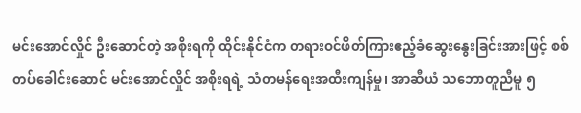မင်းအောင်လှိုင် ဦးဆောင်တဲ့ အစိုးရကို ထိုင်းနိုင်ငံက တရားဝင်ဖိတ်ကြားဧည့်ခံဆွေးနွေးခြင်းအားဖြင့် စစ်တပ်ခေါင်းဆောင် မင်းအောင်လှိုင် အစိုးရရဲ့ သံတမန်ရေးအထီးကျန်မှု၊ အာဆီယံ သဘောတူညီမူ ၅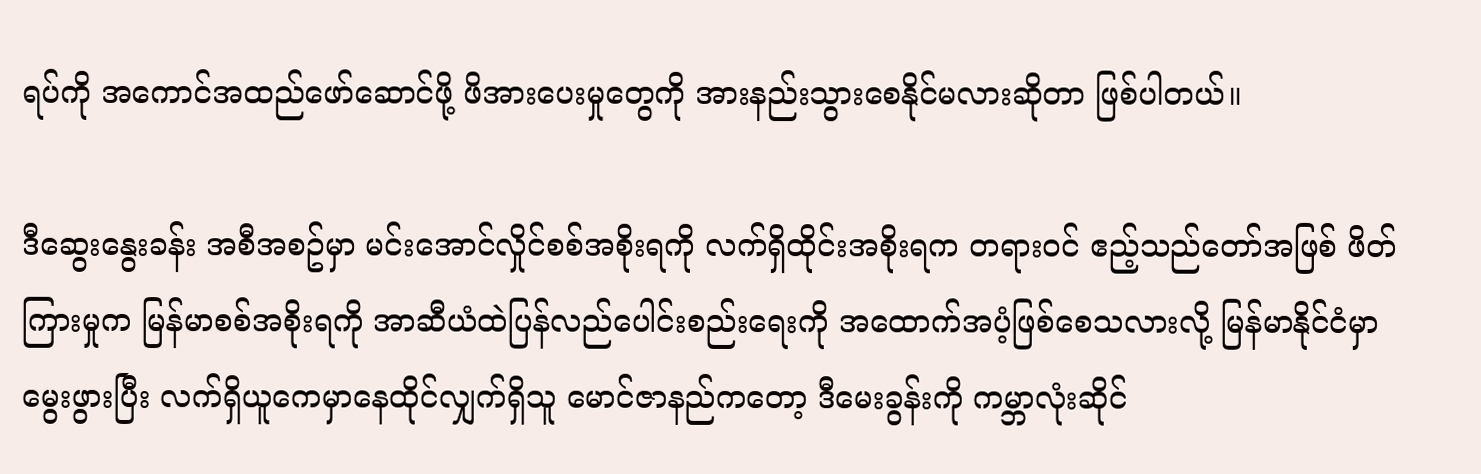ရပ်ကို အကောင်အထည်ဖော်ဆောင်ဖို့ ဖိအားပေးမှုတွေကို အားနည်းသွားစေနိုင်မလားဆိုတာ ဖြစ်ပါတယ်။

ဒီဆွေးနွေးခန်း အစီအစဥ်မှာ မင်းအောင်လှိုင်စစ်အစိုးရကို လက်ရှိထိုင်းအစိုးရက တရားဝင် ဧည့်သည်တော်အဖြစ် ဖိတ်ကြားမှုက မြန်မာစစ်အစိုးရကို အာဆီယံထဲပြန်လည်ပေါင်းစည်းရေးကို အထောက်အပံ့ဖြစ်စေသလားလို့ မြန်မာနိုင်ငံမှာ မွေးဖွားပြီး လက်ရှိယူကေမှာနေထိုင်လျှက်ရှိသူ မောင်ဇာနည်ကတော့ ဒီမေးခွန်းကို ကမ္ဘာလုံးဆိုင်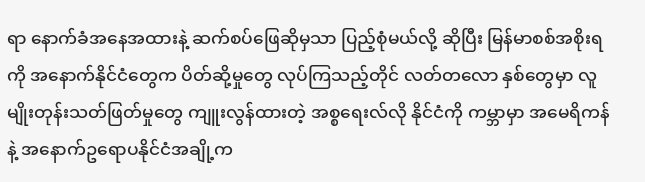ရာ နောက်ခံအနေအထားနဲ့ ဆက်စပ်ဖြေဆိုမှသာ ပြည့်စုံမယ်လို့ ဆိုပြီး မြန်မာစစ်အစိုးရကို အနောက်နိုင်ငံတွေက ပိတ်ဆို့မှုတွေ လုပ်ကြသည့်တိုင် လတ်တလော နှစ်တွေမှာ လူမျိုးတုန်းသတ်ဖြတ်မှုတွေ ကျူးလွန်ထားတဲ့ အစ္စရေးလ်လို နိုင်ငံကို ကမ္ဘာမှာ အမေရိကန်နဲ့ အနောက်ဥရောပနိုင်ငံအချို့က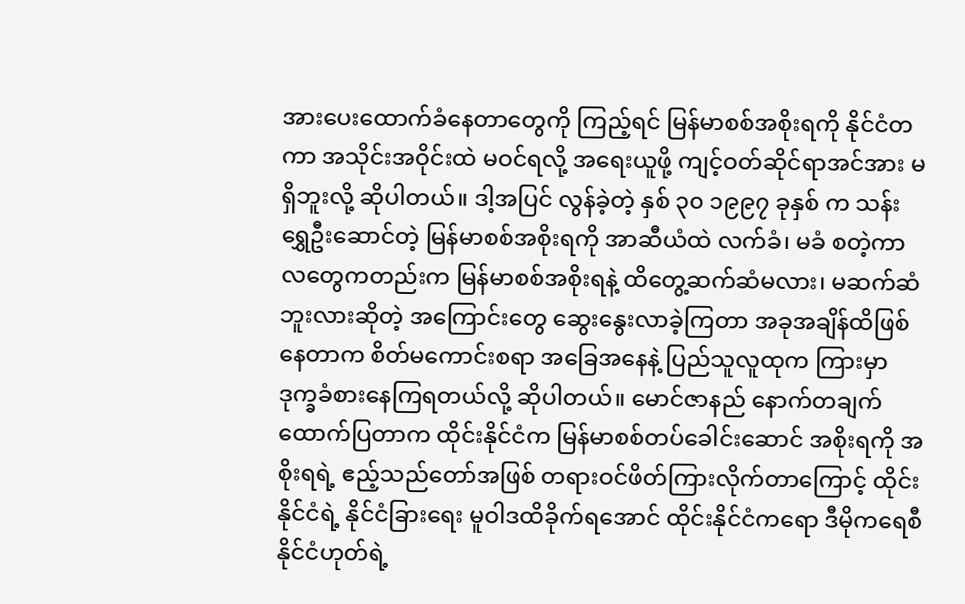အားပေးထောက်ခံနေတာတွေကို ကြည့်ရင် မြန်မာစစ်အစိုးရကို နိုင်ငံတကာ အသိုင်းအဝိုင်းထဲ မဝင်ရလို့ အရေးယူဖို့ ကျင့်ဝတ်ဆိုင်ရာအင်အား မရှိဘူးလို့ ဆိုပါတယ်။ ဒါ့အပြင် လွန်ခဲ့တဲ့ နှစ် ၃၀ ၁၉၉၇ ခုနှစ် က သန်းရွှေဦးဆောင်တဲ့ မြန်မာစစ်အစိုးရကို အာဆီယံထဲ လက်ခံ၊ မခံ စတဲ့ကာလတွေကတည်းက မြန်မာစစ်အစိုးရနဲ့ ထိတွေ့ဆက်ဆံမလား၊ မဆက်ဆံဘူးလားဆိုတဲ့ အကြောင်းတွေ ဆွေးနွေးလာခဲ့ကြတာ အခုအချိန်ထိဖြစ်နေတာက စိတ်မကောင်းစရာ အခြေအနေနဲ့ ပြည်သူလူထုက ကြားမှာ ဒုက္ခခံစားနေကြရတယ်လို့ ဆိုပါတယ်။ မောင်ဇာနည် နောက်တချက်ထောက်ပြတာက ထိုင်းနိုင်ငံက မြန်မာစစ်တပ်ခေါင်းဆောင် အစိုးရကို အစိုးရရဲ့ ဧည့်သည်တော်အဖြစ် တရားဝင်ဖိတ်ကြားလိုက်တာကြောင့် ထိုင်းနိုင်ငံရဲ့ နိုင်ငံခြားရေး မူဝါဒထိခိုက်ရအောင် ထိုင်းနိုင်ငံကရော ဒီမိုကရေစီ နိုင်ငံဟုတ်ရဲ့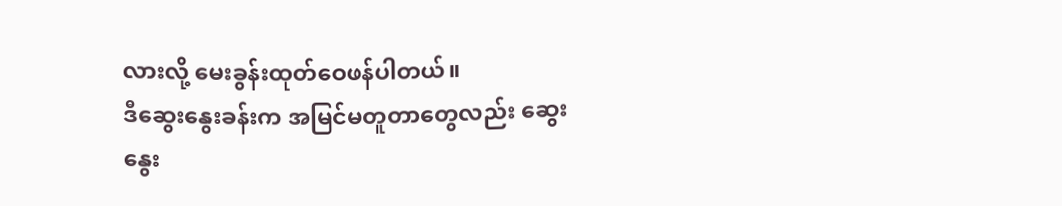လားလို့ မေးခွန်းထုတ်ဝေဖန်ပါတယ်။
ဒီဆွေးနွေးခန်းက အမြင်မတူတာတွေလည်း ဆွေးနွေး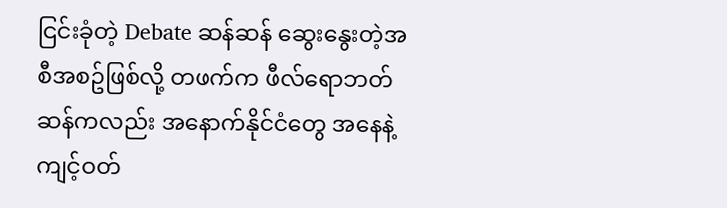ငြင်းခုံတဲ့ Debate ဆန်ဆန် ဆွေးနွေးတဲ့အစီအစဥ်ဖြစ်လို့ တဖက်က ဖီလ်ရောဘတ်ဆန်ကလည်း အနောက်နိုင်ငံတွေ အနေနဲ့ ကျင့်ဝတ်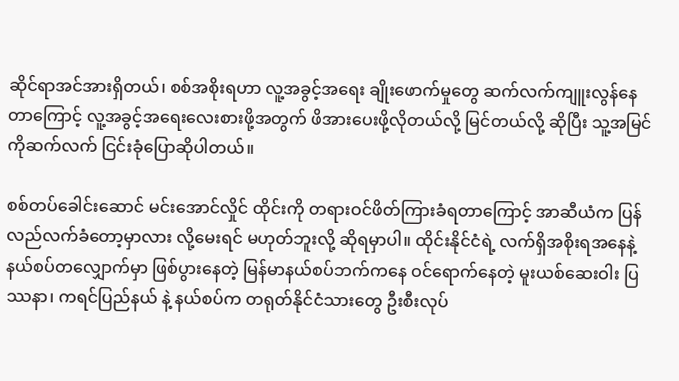ဆိုင်ရာအင်အားရှိတယ်၊ စစ်အစိုးရဟာ လူ့အခွင့်အရေး ချိုးဖောက်မှုတွေ ဆက်လက်ကျူးလွန်နေတာကြောင့် လူ့အခွင့်အရေးလေးစားဖို့အတွက် ဖိအားပေးဖို့လိုတယ်လို့ မြင်တယ်လို့ ဆိုပြီး သူ့အမြင်ကိုဆက်လက် ငြင်းခုံပြောဆိုပါတယ်။

စစ်တပ်ခေါင်းဆောင် မင်းအောင်လှိုင် ထိုင်းကို တရားဝင်ဖိတ်ကြားခံရတာကြောင့် အာဆီယံက ပြန်လည်လက်ခံတော့မှာလား လို့မေးရင် မဟုတ်ဘူးလို့ ဆိုရမှာပါ။ ထိုင်းနိုင်ငံရဲ့ လက်ရှိအစိုးရအနေနဲ့ နယ်စပ်တလျှောက်မှာ ဖြစ်ပွားနေတဲ့ မြန်မာနယ်စပ်ဘက်ကနေ ဝင်ရောက်နေတဲ့ မူးယစ်ဆေးဝါး ပြဿနာ၊ ကရင်ပြည်နယ် နဲ့ နယ်စပ်က တရုတ်နိုင်ငံသားတွေ ဦးစီးလုပ်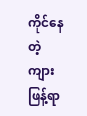ကိုင်နေတဲ့ ကျားဖြန့်ရာ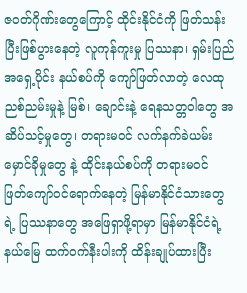ဇဝတ်ဂိုဏ်းတွေကြောင့် ထိုင်းနိုင်ငံကို ဖြတ်သန်းပြီးဖြစ်ပွားနေတဲ့ လူကုန်ကူးမှု ပြဿနာ၊ ရှမ်းပြည်အရှေ့ပိုင်း နယ်စပ်ကို ကျော်ဖြတ်လာတဲ့ လေထု ညစ်ညမ်းမှုနဲ့ မြစ်၊ ချောင်းနဲ့ ရေနသတ္တဝါတွေ အဆိပ်သင့်မှုတွေ၊ တရားမဝင် လက်နက်ခဲယမ်း မှောင်ခိုမှုတွေ နဲ့ ထိုင်းနယ်စပ်ကို တရားမဝင် ဖြတ်ကျော်ဝင်ရောက်နေတဲ့ မြန်မာနိုင်ငံသားတွေရဲ့ ပြဿနာတွေ အဖြေရှာဖို့ရာမှာ မြန်မာနိုင်ငံရဲ့ နယ်မြေ ထက်ဝက်နီးပါးကို ထိန်းချုပ်ထားပြီး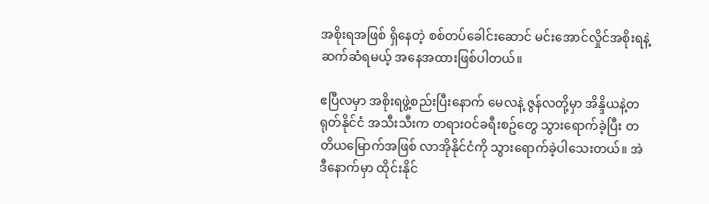အစိုးရအဖြစ် ရှိနေတဲ့ စစ်တပ်ခေါင်းဆောင် မင်းအောင်လှိုင်အစိုးရနဲ့ ဆက်ဆံရမယ့် အနေအထားဖြစ်ပါတယ်။

ဧပြီလမှာ အစိုးရဖွဲ့စည်းပြီးနောက် မေလနဲ့ ဇွန်လတို့မှာ အိန္ဒိယနဲ့တရုတ်နိုင်ငံ အသီးသီးက တရားဝင်ခရီးစဥ်တွေ သွားရောက်ခဲ့ပြီး တတိယမြောက်အဖြစ် လာအိုနိုင်ငံကို သွားရောက်ခဲ့ပါသေးတယ်။ အဲဒီနောက်မှာ ထိုင်းနိုင်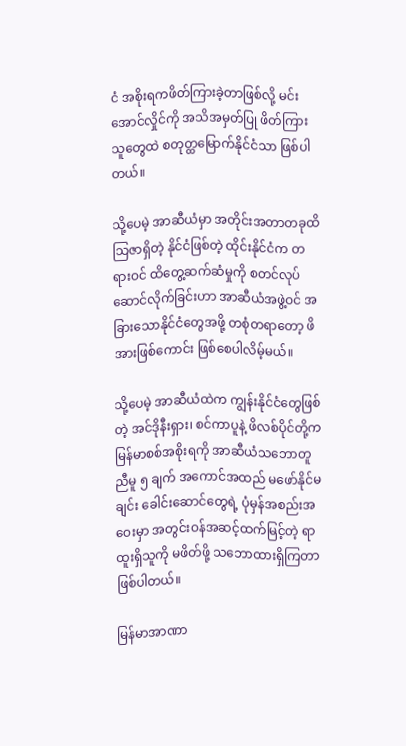ငံ အစိုးရကဖိတ်ကြားခဲ့တာဖြစ်လို့ မင်းအောင်လှိုင်ကို အသိအမှတ်ပြု ဖိတ်ကြားသူတွေထဲ စတုတ္ထမြောက်နိုင်ငံသာ ဖြစ်ပါတယ်။

သို့ပေမဲ့ အာဆီယံမှာ အတိုင်းအတာတခုထိ သြဇာရှိတဲ့ နိုင်ငံဖြစ်တဲ့ ထိုင်းနိုင်ငံက တရားဝင် ထိတွေ့ဆက်ဆံမှုကို စတင်လုပ်ဆောင်လိုက်ခြင်းဟာ အာဆီယံအဖွဲ့ဝင် အခြားသောနိုင်ငံတွေအဖို့ တစုံတရာတော့ ဖိအားဖြစ်ကောင်း ဖြစ်စေပါလိမ့်မယ်။

သို့ပေမဲ့ အာဆီယံထဲက ကျွန်းနိုင်ငံတွေဖြစ်တဲ့ အင်ဒိုနီးရှား၊ စင်ကာပူနဲ့ ဖိလစ်ပိုင်တို့က မြန်မာစစ်အစိုးရကို အာဆီယံသဘောတူညီမူ ၅ ချက် အကောင်အထည် မဖော်နိုင်မချင်း ခေါင်းဆောင်တွေရဲ့ ပုံမှန်အစည်းအဝေးမှာ အတွင်းဝန်အဆင့်ထက်မြင့်တဲ့ ရာထူးရှိသူကို မဖိတ်ဖို့ သဘောထားရှိကြတာ ဖြစ်ပါတယ်။

မြန်မာအာဏာ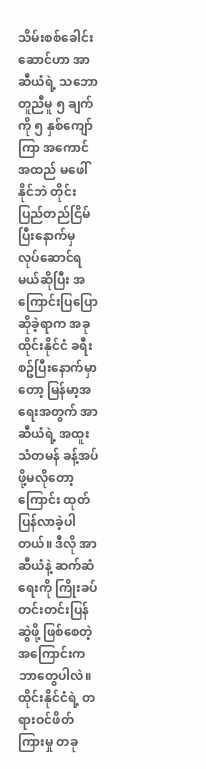သိမ်းစစ်ခေါင်းဆောင်ဟာ အာဆီယံရဲ့ သဘောတူညီမူ ၅ ချက်ကို ၅ နှစ်ကျော်ကြာ အကောင်အထည် မဖေါ်နိုင်ဘဲ တိုင်းပြည်တည်ငြိမ်ပြီးနောက်မှ လုပ်ဆောင်ရမယ်ဆိုပြီး အကြောင်းပြပြောဆိုခဲ့ရာက အခု ထိုင်းနိုင်ငံ ခရီးစဥ်ပြီးနောက်မှာတော့ မြန်မာ့အရေးအတွက် အာဆီယံရဲ့ အထူးသံတမန် ခန့်အပ်ဖို့မလိုတော့ကြောင်း ထုတ်ပြန်လာခဲ့ပါတယ်။ ဒီလို အာဆီယံနဲ့ ဆက်ဆံရေးကို ကြိုးခပ်တင်းတင်းပြန်ဆွဲဖို့ ဖြစ်စေတဲ့အကြောင်းက ဘာတွေပါလဲ။ ထိုင်းနိုင်ငံရဲ့ တရားဝင်ဖိတ်ကြားမှု တခု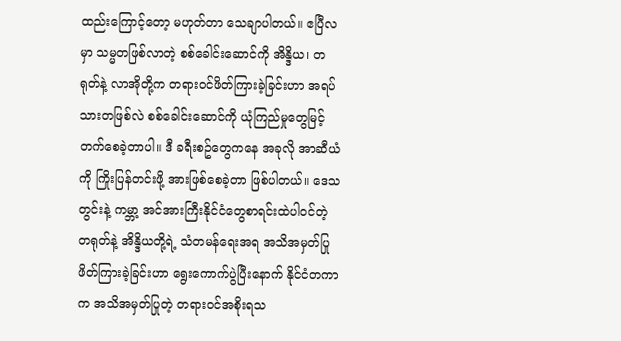ထည်းကြောင့်တော့ မဟုတ်တာ သေချာပါတယ်။ ဧပြီလမှာ သမ္မတဖြစ်လာတဲ့ စစ်ခေါင်းဆောင်ကို အိန္ဒိယ၊ တရုတ်နဲ့ လာအိုတို့က တရားဝင်ဖိတ်ကြားခဲ့ခြင်းဟာ အရပ်သားတဖြစ်လဲ စစ်ခေါင်းဆောင်ကို ယုံကြည်မှုတွေမြင့်တက်စေခဲ့တာပါ။ ဒီ ခရီးစဥ်တွေကနေ အခုလို အာဆီယံကို ကြိုးပြန်တင်းဖို့ အားဖြစ်စေခဲ့တာ ဖြစ်ပါတယ်။ ဒေသတွင်းနဲ့ ကမ္ဘာ့ အင်အားကြီးနိုင်ငံတွေစာရင်းထဲပါဝင်တဲ့ တရုတ်နဲ့ အိန္ဒိယတို့ရဲ့ သံတမန်ရေးအရ အသိအမှတ်ပြု ဖိတ်ကြားခဲ့ခြင်းဟာ ရွေးကောက်ပွဲပြီးနောက် နိုင်ငံတကာက အသိအမှတ်ပြုတဲ့ တရားဝင်အစိုးရသ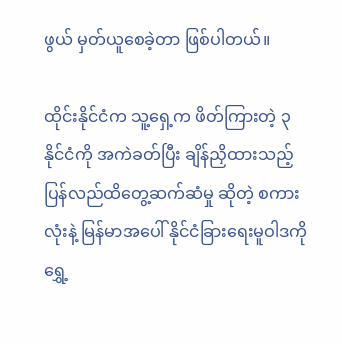ဖွယ် မှတ်ယူစေခဲ့တာ ဖြစ်ပါတယ်။

ထိုင်းနိုင်ငံက သူ့ရှေ့က ဖိတ်ကြားတဲ့ ၃ နိုင်ငံကို အကဲခတ်ပြီး ချိန်ညှိထားသည့် ပြန်လည်ထိတွေ့ဆက်ဆံမှု ဆိုတဲ့ စကားလုံးနဲ့ မြန်မာအပေါ် နိုင်ငံခြားရေးမူဝါဒကို ရွှေ့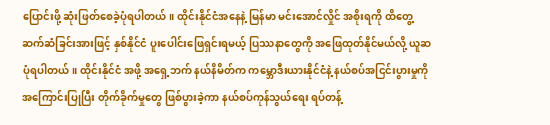ပြောင်းဖို့ ဆုံးဖြတ်စေခဲ့ပုံရပါတယ်။ ထိုင်းနိုင်ငံအနေနဲ့ မြန်မာ မင်းအောင်လှိုင် အစိုးရကို ထိတွေ့ဆက်ဆံခြင်းအားဖြင့် နှစ်နိုင်ငံ ပူးပေါင်းဖြေရှင်းရမယ့် ပြဿနာတွေကို အဖြေထုတ်နိုင်မယ်လို့ ယူဆပုံရပါတယ်။ ထိုင်းနိုင်ငံ အဖို့ အရှေ့ဘက် နယ်နိမိတ်က ကမ္ဘောဒီးယားနိုင်ငံနဲ့ နယ်စပ်အငြင်းပွားမှုကို အကြောင်းပြုပြီး တိုက်ခိုက်မှုတွေ ဖြစ်ပွားခဲ့ကာ နယ်စပ်ကုန်သွယ်ရေး ရပ်တန့်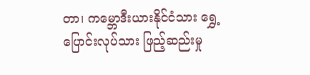တာ၊ ကမ္ဘောဒီးယားနိုင်ငံသား ရွှေ့ပြောင်းလုပ်သား ဖြည့်ဆည်းမှု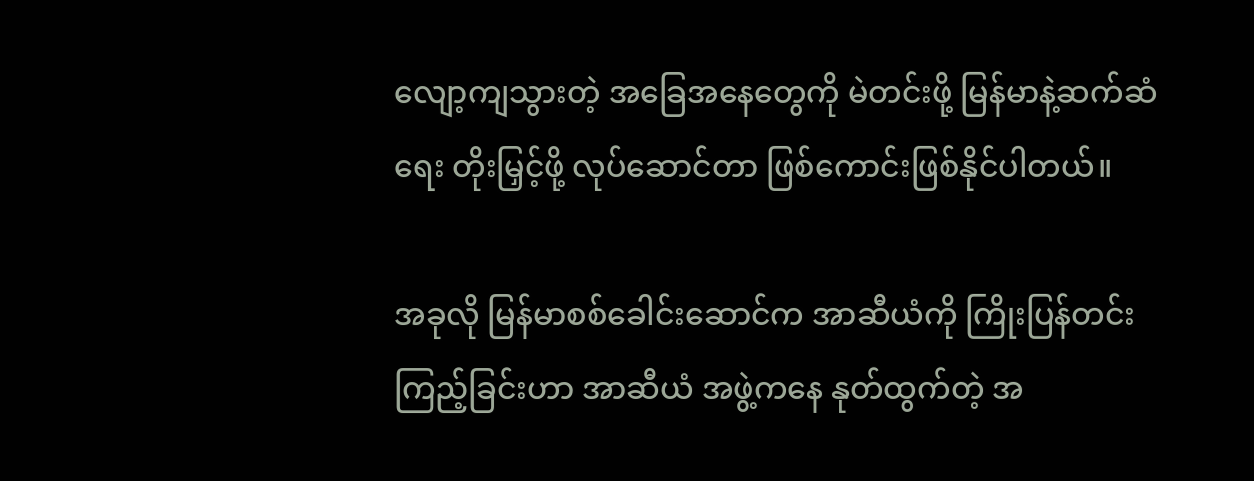လျော့ကျသွားတဲ့ အခြေအနေတွေကို မဲတင်းဖို့ မြန်မာနဲ့ဆက်ဆံရေး တိုးမြှင့်ဖို့ လုပ်ဆောင်တာ ဖြစ်ကောင်းဖြစ်နိုင်ပါတယ်။

အခုလို မြန်မာစစ်ခေါင်းဆောင်က အာဆီယံကို ကြိုးပြန်တင်းကြည့်ခြင်းဟာ အာဆီယံ အဖွဲ့ကနေ နုတ်ထွက်တဲ့ အ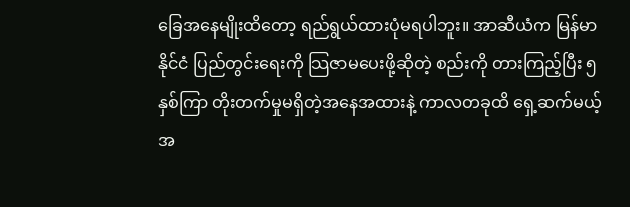ခြေအနေမျိုးထိတော့ ရည်ရွယ်ထားပုံမရပါဘူး။ အာဆီယံက မြန်မာနိုင်ငံ ပြည်တွင်းရေးကို သြဇာမပေးဖို့ဆိုတဲ့ စည်းကို တားကြည့်ပြီး ၅ နှစ်ကြာ တိုးတက်မှုမရှိတဲ့အနေအထားနဲ့ ကာလတခုထိ ရှေ့ဆက်မယ့် အ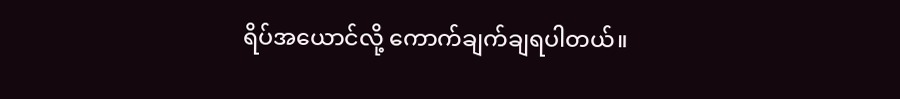ရိပ်အယောင်လို့ ကောက်ချက်ချရပါတယ်။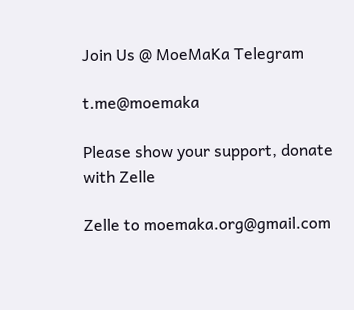Join Us @ MoeMaKa Telegram

t.me@moemaka

Please show your support, donate with Zelle

Zelle to moemaka.org@gmail.com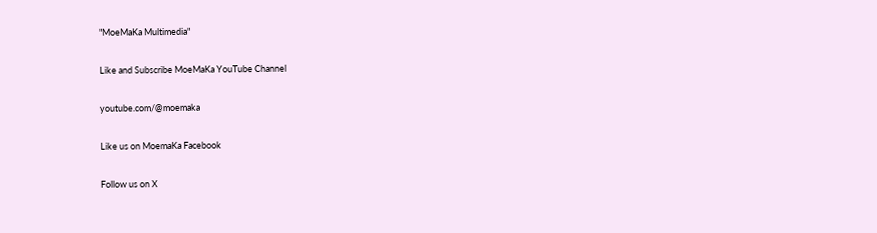"MoeMaKa Multimedia"

Like and Subscribe MoeMaKa YouTube Channel

youtube.com/@moemaka

Like us on MoemaKa Facebook

Follow us on X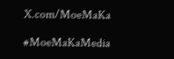X.com/MoeMaKa

#MoeMaKaMedia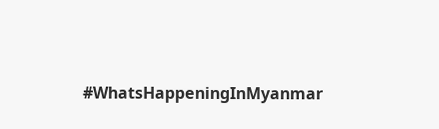#WhatsHappeningInMyanmar